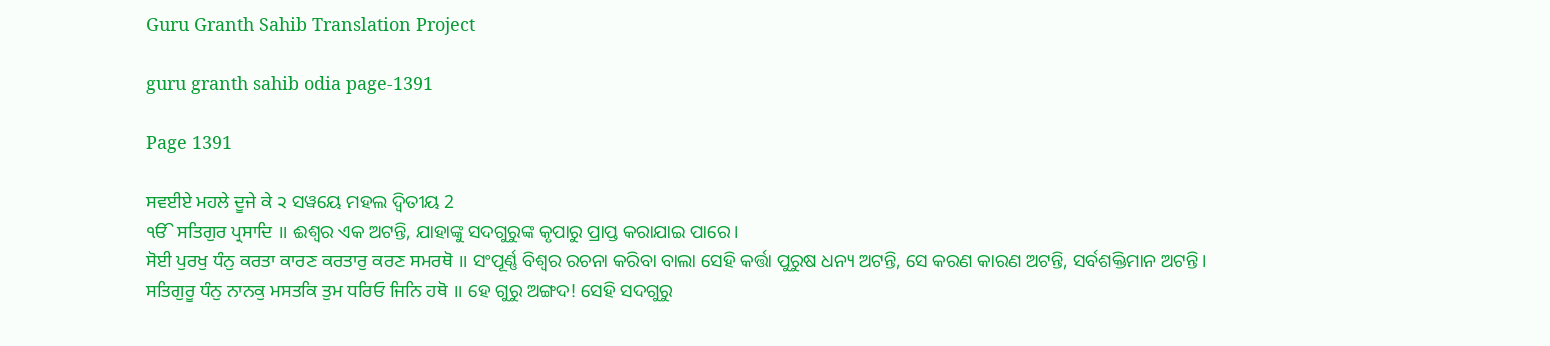Guru Granth Sahib Translation Project

guru granth sahib odia page-1391

Page 1391

ਸਵਈਏ ਮਹਲੇ ਦੂਜੇ ਕੇ ੨ ସୱୟେ ମହଲ ଦ୍ଵିତୀୟ 2
ੴ ਸਤਿਗੁਰ ਪ੍ਰਸਾਦਿ ॥ ଈଶ୍ଵର ଏକ ଅଟନ୍ତି, ଯାହାଙ୍କୁ ସଦଗୁରୁଙ୍କ କୃପାରୁ ପ୍ରାପ୍ତ କରାଯାଇ ପାରେ।
ਸੋਈ ਪੁਰਖੁ ਧੰਨੁ ਕਰਤਾ ਕਾਰਣ ਕਰਤਾਰੁ ਕਰਣ ਸਮਰਥੋ ॥ ସଂପୂର୍ଣ୍ଣ ବିଶ୍ଵର ରଚନା କରିବା ବାଲା ସେହି କର୍ତ୍ତା ପୁରୁଷ ଧନ୍ୟ ଅଟନ୍ତି, ସେ କରଣ କାରଣ ଅଟନ୍ତି, ସର୍ବଶକ୍ତିମାନ ଅଟନ୍ତି।
ਸਤਿਗੁਰੂ ਧੰਨੁ ਨਾਨਕੁ ਮਸਤਕਿ ਤੁਮ ਧਰਿਓ ਜਿਨਿ ਹਥੋ ॥ ହେ ଗୁରୁ ଅଙ୍ଗଦ! ସେହି ସଦଗୁରୁ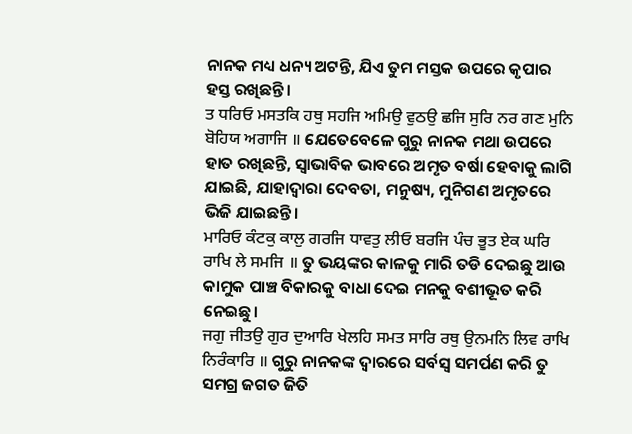ନାନକ ମଧ୍ୟ ଧନ୍ୟ ଅଟନ୍ତି, ଯିଏ ତୁମ ମସ୍ତକ ଉପରେ କୃପାର ହସ୍ତ ରଖିଛନ୍ତି।
ਤ ਧਰਿਓ ਮਸਤਕਿ ਹਥੁ ਸਹਜਿ ਅਮਿਉ ਵੁਠਉ ਛਜਿ ਸੁਰਿ ਨਰ ਗਣ ਮੁਨਿ ਬੋਹਿਯ ਅਗਾਜਿ ॥ ଯେତେବେଳେ ଗୁରୁ ନାନକ ମଥା ଉପରେ ହାତ ରଖିଛନ୍ତି, ସ୍ଵାଭାବିକ ଭାବରେ ଅମୃତ ବର୍ଷା ହେବାକୁ ଲାଗି ଯାଇଛି, ଯାହାଦ୍ୱାରା ଦେବତା, ମନୁଷ୍ୟ, ମୁନିଗଣ ଅମୃତରେ ଭିଜି ଯାଇଛନ୍ତି।
ਮਾਰਿਓ ਕੰਟਕੁ ਕਾਲੁ ਗਰਜਿ ਧਾਵਤੁ ਲੀਓ ਬਰਜਿ ਪੰਚ ਭੂਤ ਏਕ ਘਰਿ ਰਾਖਿ ਲੇ ਸਮਜਿ ॥ ତୁ ଭୟଙ୍କର କାଳକୁ ମାରି ତଡି ଦେଇଛୁ ଆଉ କାମୁକ ପାଞ୍ଚ ବିକାରକୁ ବାଧା ଦେଇ ମନକୁ ବଶୀଭୂତ କରି ନେଇଛୁ।
ਜਗੁ ਜੀਤਉ ਗੁਰ ਦੁਆਰਿ ਖੇਲਹਿ ਸਮਤ ਸਾਰਿ ਰਥੁ ਉਨਮਨਿ ਲਿਵ ਰਾਖਿ ਨਿਰੰਕਾਰਿ ॥ ଗୁରୁ ନାନକଙ୍କ ଦ୍ଵାରରେ ସର୍ବସ୍ଵ ସମର୍ପଣ କରି ତୁ ସମଗ୍ର ଜଗତ ଜିତି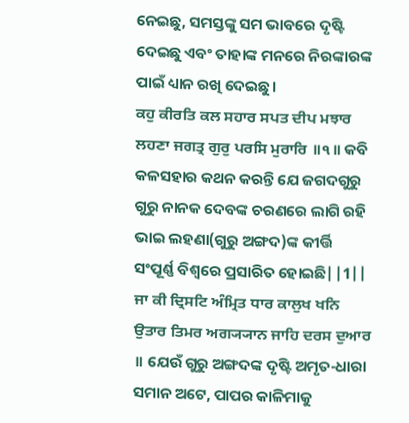ନେଇଛୁ, ସମସ୍ତଙ୍କୁ ସମ ଭାବରେ ଦୃଷ୍ଟି ଦେଇଛୁ ଏବଂ ତାହାଙ୍କ ମନରେ ନିରଙ୍କାରଙ୍କ ପାଇଁ ଧ୍ୟାନ ରଖି ଦେଇଛୁ।
ਕਹੁ ਕੀਰਤਿ ਕਲ ਸਹਾਰ ਸਪਤ ਦੀਪ ਮਝਾਰ ਲਹਣਾ ਜਗਤ੍ਰ ਗੁਰੁ ਪਰਸਿ ਮੁਰਾਰਿ ॥੧॥ କବି କଳସହାର କଥନ କରନ୍ତି ଯେ ଜଗଦଗୁରୁ ଗୁରୁ ନାନକ ଦେବଙ୍କ ଚରଣରେ ଲାଗି ରହି ଭାଇ ଲହଣା(ଗୁରୁ ଅଙ୍ଗଦ)ଙ୍କ କୀର୍ତ୍ତି ସଂପୂର୍ଣ୍ଣ ବିଶ୍ଵରେ ପ୍ରସାରିତ ହୋଇଛି||1||
ਜਾ ਕੀ ਦ੍ਰਿਸਟਿ ਅੰਮ੍ਰਿਤ ਧਾਰ ਕਾਲੁਖ ਖਨਿ ਉਤਾਰ ਤਿਮਰ ਅਗ੍ਯ੍ਯਾਨ ਜਾਹਿ ਦਰਸ ਦੁਆਰ ॥ ଯେଉଁ ଗୁରୁ ଅଙ୍ଗଦଙ୍କ ଦୃଷ୍ଟି ଅମୃତ-ଧାରା ସମାନ ଅଟେ, ପାପର କାଳିମାକୁ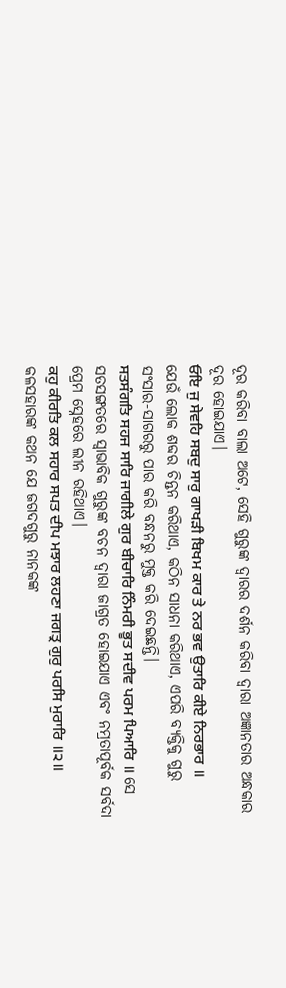ଦୂର କରିବା ବାଲା ଅଟେ, ସେହି ଗୁରୁଙ୍କ ଦ୍ଵାରର ଦର୍ଶନ କରିବା ଦ୍ଵାରା ଅଜ୍ଞାନତାର ଅନ୍ଧକାର ଦୂର ହୋଇଯାଏ।
ਓਇ ਜੁ ਸੇਵਹਿ ਸਬਦੁ ਸਾਰੁ ਗਾਖੜੀ ਬਿਖਮ ਕਾਰ ਤੇ ਨਰ ਭਵ ਉਤਾਰਿ ਕੀਏ ਨਿਰਭਾਰ ॥ ଯେଉଁ ଲୋକ ଶବ୍ଦର ଚିନ୍ତନ କରିଥାଏ, କଠିନ ସାଧନା କରିଥାଏ, ଏପରି ବ୍ୟକ୍ତିକୁ ଗୁରୁ ସଂସାର-ସାଗରରୁ ପାର କରି ବନ୍ଧନରୁ ମୁକ୍ତ କରି ଦେଇଛନ୍ତି।
ਸਤਸੰਗਤਿ ਸਹਜ ਸਾਰਿ ਜਾਗੀਲੇ ਗੁਰ ਬੀਚਾਰਿ ਨਿੰਮਰੀ ਭੂਤ ਸਦੀਵ ਪਰਮ ਪਿਆਰਿ ॥ ସେ ସତସଙ୍ଗତରେ ସ୍ଵାଭାବିକ ଗୁରୁଙ୍କ ବଚନ ଦ୍ଵାରା ଜାଗ୍ରତ ହୋଇଯାଏ ଏବଂ ନମ୍ରତାପୂର୍ବକ ସର୍ବଦା ପ୍ରେମ ସ୍ନେହରେ ଲୀନ ରହିଥାଏ।
ਕਹੁ ਕੀਰਤਿ ਕਲ ਸਹਾਰ ਸਪਤ ਦੀਪ ਮਝਾਰ ਲਹਣਾ ਜਗਤ੍ਰ ਗੁਰੁ ਪਰਸਿ ਮੁਰਾਰਿ ॥੨॥ କଳସହାରଙ୍କ କଥନ ଯେ ଜଗଦଗୁରୁ ନାନକଙ୍କ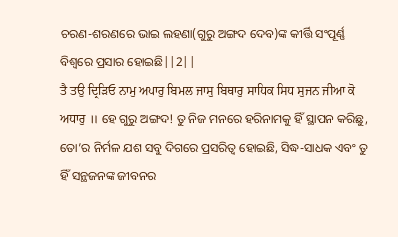ଚରଣ-ଶରଣରେ ଭାଇ ଲହଣା(ଗୁରୁ ଅଙ୍ଗଦ ଦେବ)ଙ୍କ କୀର୍ତ୍ତି ସଂପୂର୍ଣ୍ଣ ବିଶ୍ଵରେ ପ୍ରସାର ହୋଇଛି||2||
ਤੈ ਤਉ ਦ੍ਰਿੜਿਓ ਨਾਮੁ ਅਪਾਰੁ ਬਿਮਲ ਜਾਸੁ ਬਿਥਾਰੁ ਸਾਧਿਕ ਸਿਧ ਸੁਜਨ ਜੀਆ ਕੋ ਅਧਾਰੁ ॥ ହେ ଗୁରୁ ଅଙ୍ଗଦ! ତୁ ନିଜ ମନରେ ହରିନାମକୁ ହିଁ ସ୍ଥାପନ କରିଛୁ, ତୋ’ର ନିର୍ମଳ ଯଶ ସବୁ ଦିଗରେ ପ୍ରସରିତ୍ବ ହୋଇଛି, ସିଦ୍ଧ-ସାଧକ ଏବଂ ତୁ ହିଁ ସନ୍ଥଜନଙ୍କ ଜୀବନର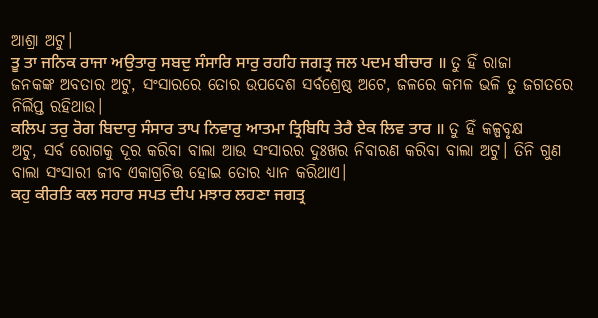ଆଶ୍ରା ଅଟୁ।
ਤੂ ਤਾ ਜਨਿਕ ਰਾਜਾ ਅਉਤਾਰੁ ਸਬਦੁ ਸੰਸਾਰਿ ਸਾਰੁ ਰਹਹਿ ਜਗਤ੍ਰ ਜਲ ਪਦਮ ਬੀਚਾਰ ॥ ତୁ ହିଁ ରାଜା ଜନକଙ୍କ ଅବତାର ଅଟୁ, ସଂସାରରେ ତୋର ଉପଦେଶ ସର୍ବଶ୍ରେଷ୍ଠ ଅଟେ, ଜଳରେ କମଳ ଭଳି ତୁ ଜଗତରେ ନିର୍ଲିପ୍ତ ରହିଥାଉ।
ਕਲਿਪ ਤਰੁ ਰੋਗ ਬਿਦਾਰੁ ਸੰਸਾਰ ਤਾਪ ਨਿਵਾਰੁ ਆਤਮਾ ਤ੍ਰਿਬਿਧਿ ਤੇਰੈ ਏਕ ਲਿਵ ਤਾਰ ॥ ତୁ ହିଁ କଳ୍ପବୃକ୍ଷ ଅଟୁ, ସର୍ବ ରୋଗକୁ ଦୂର କରିବା ବାଲା ଆଉ ସଂସାରର ଦୁଃଖର ନିବାରଣ କରିବା ବାଲା ଅଟୁ। ତିନି ଗୁଣ ବାଲା ସଂସାରୀ ଜୀବ ଏକାଗ୍ରଚିତ୍ତ ହୋଇ ତୋର ଧ୍ୟାନ କରିଥାଏ।
ਕਹੁ ਕੀਰਤਿ ਕਲ ਸਹਾਰ ਸਪਤ ਦੀਪ ਮਝਾਰ ਲਹਣਾ ਜਗਤ੍ਰ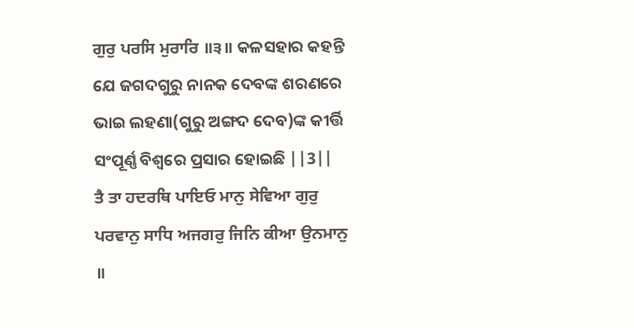ਗੁਰੁ ਪਰਸਿ ਮੁਰਾਰਿ ॥੩॥ କଳସହାର କହନ୍ତି ଯେ ଜଗଦଗୁରୁ ନାନକ ଦେବଙ୍କ ଶରଣରେ ଭାଇ ଲହଣା(ଗୁରୁ ଅଙ୍ଗଦ ଦେବ)ଙ୍କ କୀର୍ତ୍ତି ସଂପୂର୍ଣ୍ଣ ବିଶ୍ଵରେ ପ୍ରସାର ହୋଇଛି ||3||
ਤੈ ਤਾ ਹਦਰਥਿ ਪਾਇਓ ਮਾਨੁ ਸੇਵਿਆ ਗੁਰੁ ਪਰਵਾਨੁ ਸਾਧਿ ਅਜਗਰੁ ਜਿਨਿ ਕੀਆ ਉਨਮਾਨੁ ॥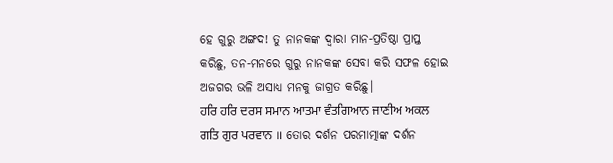ହେ ଗୁରୁ ଅଙ୍ଗଦ! ତୁ ନାନକଙ୍କ ଦ୍ଵାରା ମାନ-ପ୍ରତିଷ୍ଠା ପ୍ରାପ୍ତ କରିଛୁ, ତନ-ମନରେ ଗୁରୁ ନାନକଙ୍କ ସେବା କରି ସଫଳ ହୋଇ ଅଜଗର ଭଳି ଅସାଧ୍ୟ ମନକୁ ଜାଗ୍ରତ କରିଛୁ।
ਹਰਿ ਹਰਿ ਦਰਸ ਸਮਾਨ ਆਤਮਾ ਵੰਤਗਿਆਨ ਜਾਣੀਅ ਅਕਲ ਗਤਿ ਗੁਰ ਪਰਵਾਨ ॥ ତୋର ଦର୍ଶନ ପରମାତ୍ମାଙ୍କ ଦର୍ଶନ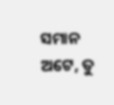ସମାନ ଅଟେ, ତୁ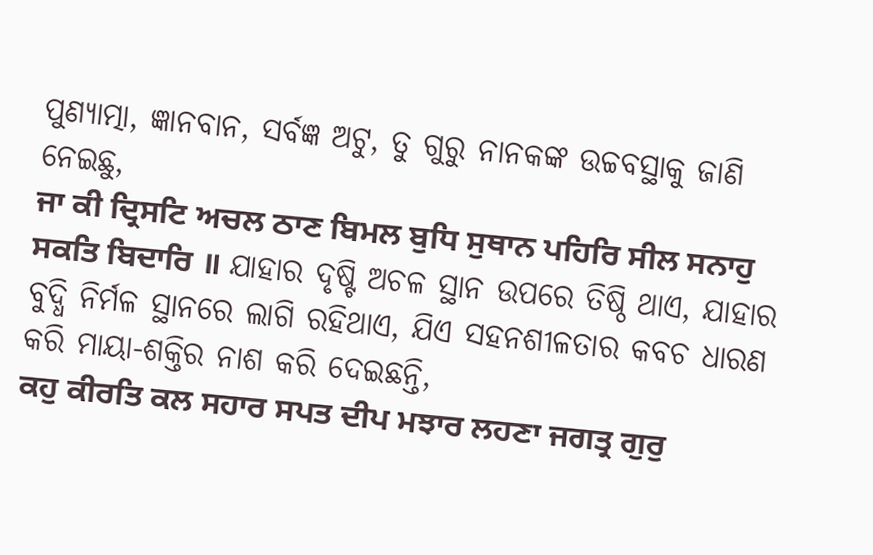ପୁଣ୍ୟାତ୍ମା, ଜ୍ଞାନବାନ, ସର୍ବଜ୍ଞ ଅଟୁ, ତୁ ଗୁରୁ ନାନକଙ୍କ ଉଚ୍ଚବସ୍ଥାକୁ ଜାଣି ନେଇଛୁ,
ਜਾ ਕੀ ਦ੍ਰਿਸਟਿ ਅਚਲ ਠਾਣ ਬਿਮਲ ਬੁਧਿ ਸੁਥਾਨ ਪਹਿਰਿ ਸੀਲ ਸਨਾਹੁ ਸਕਤਿ ਬਿਦਾਰਿ ॥ ଯାହାର ଦୃଷ୍ଟି ଅଚଳ ସ୍ଥାନ ଉପରେ ତିଷ୍ଠି ଥାଏ, ଯାହାର ବୁଦ୍ଧି ନିର୍ମଳ ସ୍ଥାନରେ ଲାଗି ରହିଥାଏ, ଯିଏ ସହନଶୀଳତାର କବଚ ଧାରଣ କରି ମାୟା-ଶକ୍ତିର ନାଶ କରି ଦେଇଛନ୍ତି,
ਕਹੁ ਕੀਰਤਿ ਕਲ ਸਹਾਰ ਸਪਤ ਦੀਪ ਮਝਾਰ ਲਹਣਾ ਜਗਤ੍ਰ ਗੁਰੁ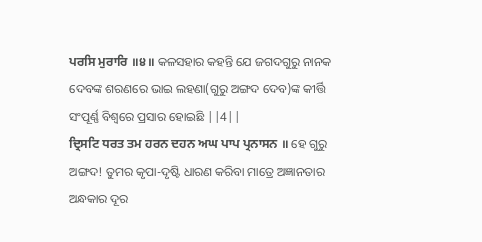ਪਰਸਿ ਮੁਰਾਰਿ ॥੪॥ କଳସହାର କହନ୍ତି ଯେ ଜଗଦଗୁରୁ ନାନକ ଦେବଙ୍କ ଶରଣରେ ଭାଇ ଲହଣା(ଗୁରୁ ଅଙ୍ଗଦ ଦେବ)ଙ୍କ କୀର୍ତ୍ତି ସଂପୂର୍ଣ୍ଣ ବିଶ୍ଵରେ ପ୍ରସାର ହୋଇଛି ||4||
ਦ੍ਰਿਸਟਿ ਧਰਤ ਤਮ ਹਰਨ ਦਹਨ ਅਘ ਪਾਪ ਪ੍ਰਨਾਸਨ ॥ ହେ ଗୁରୁ ଅଙ୍ଗଦ! ତୁମର କୃପା-ଦୃଷ୍ଟି ଧାରଣ କରିବା ମାତ୍ରେ ଅଜ୍ଞାନତାର ଅନ୍ଧକାର ଦୂର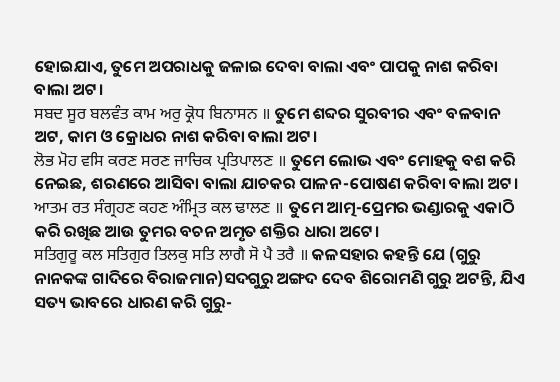ହୋଇଯାଏ, ତୁମେ ଅପରାଧକୁ ଜଳାଇ ଦେବା ବାଲା ଏବଂ ପାପକୁ ନାଶ କରିବା ବାଲା ଅଟ।
ਸਬਦ ਸੂਰ ਬਲਵੰਤ ਕਾਮ ਅਰੁ ਕ੍ਰੋਧ ਬਿਨਾਸਨ ॥ ତୁମେ ଶବ୍ଦର ସୁରବୀର ଏବଂ ବଳବାନ ଅଟ, କାମ ଓ କ୍ରୋଧର ନାଶ କରିବା ବାଲା ଅଟ।
ਲੋਭ ਮੋਹ ਵਸਿ ਕਰਣ ਸਰਣ ਜਾਚਿਕ ਪ੍ਰਤਿਪਾਲਣ ॥ ତୁମେ ଲୋଭ ଏବଂ ମୋହକୁ ବଶ କରି ନେଇଛ, ଶରଣରେ ଆସିବା ବାଲା ଯାଚକର ପାଳନ-ପୋଷଣ କରିବା ବାଲା ଅଟ।
ਆਤਮ ਰਤ ਸੰਗ੍ਰਹਣ ਕਹਣ ਅੰਮ੍ਰਿਤ ਕਲ ਢਾਲਣ ॥ ତୁମେ ଆତ୍ମ-ପ୍ରେମର ଭଣ୍ଡାରକୁ ଏକାଠି କରି ରଖିଛ ଆଉ ତୁମର ବଚନ ଅମୃତ ଶକ୍ତିର ଧାରା ଅଟେ।
ਸਤਿਗੁਰੂ ਕਲ ਸਤਿਗੁਰ ਤਿਲਕੁ ਸਤਿ ਲਾਗੈ ਸੋ ਪੈ ਤਰੈ ॥ କଳସହାର କହନ୍ତି ଯେ (ଗୁରୁ ନାନକଙ୍କ ଗାଦିରେ ବିରାଜମାନ)ସଦଗୁରୁ ଅଙ୍ଗଦ ଦେବ ଶିରୋମଣି ଗୁରୁ ଅଟନ୍ତି, ଯିଏ ସତ୍ୟ ଭାବରେ ଧାରଣ କରି ଗୁରୁ-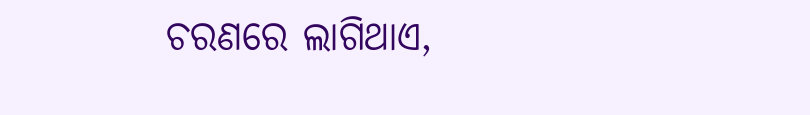ଚରଣରେ ଲାଗିଥାଏ,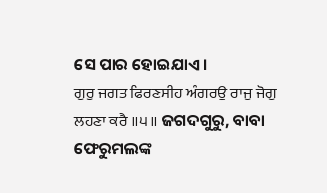ସେ ପାର ହୋଇଯାଏ।
ਗੁਰੁ ਜਗਤ ਫਿਰਣਸੀਹ ਅੰਗਰਉ ਰਾਜੁ ਜੋਗੁ ਲਹਣਾ ਕਰੈ ॥੫॥ ଜଗଦଗୁରୁ, ବାବା ଫେରୁମଲଙ୍କ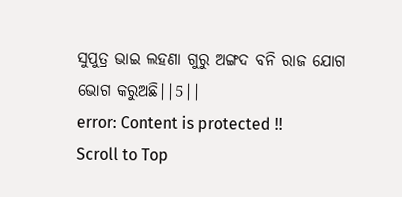ସୁପୁତ୍ର ଭାଇ ଲହଣା ଗୁରୁ ଅଙ୍ଗଦ ବନି ରାଜ ଯୋଗ ଭୋଗ କରୁଅଛି||5||
error: Content is protected !!
Scroll to Top